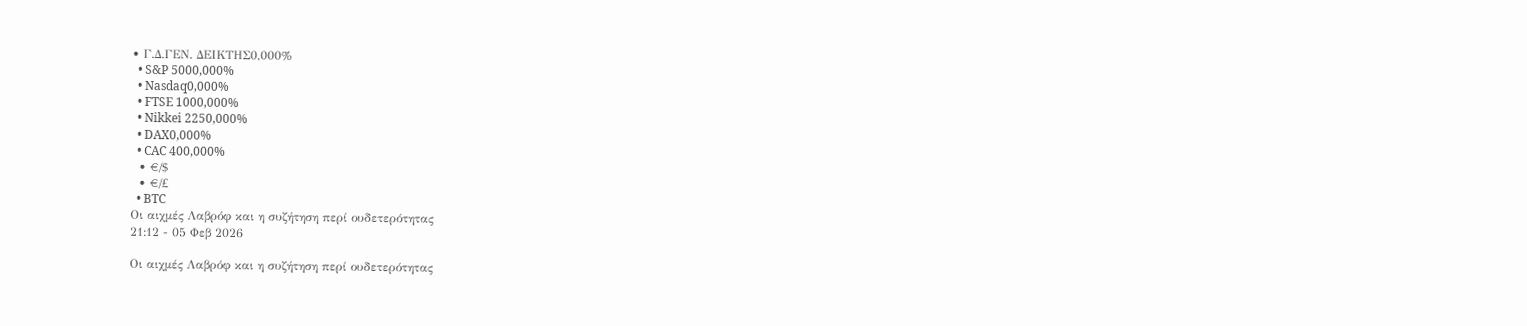• Γ.Δ.ΓΕΝ. ΔΕΙΚΤΗΣ0,000%
  • S&P 5000,000%
  • Nasdaq0,000%
  • FTSE 1000,000%
  • Nikkei 2250,000%
  • DAX0,000%
  • CAC 400,000%
  • €/$
  • €/£
  • BTC
Οι αιχμές Λαβρόφ και η συζήτηση περί ουδετερότητας
21:12 - 05 Φεβ 2026

Οι αιχμές Λαβρόφ και η συζήτηση περί ουδετερότητας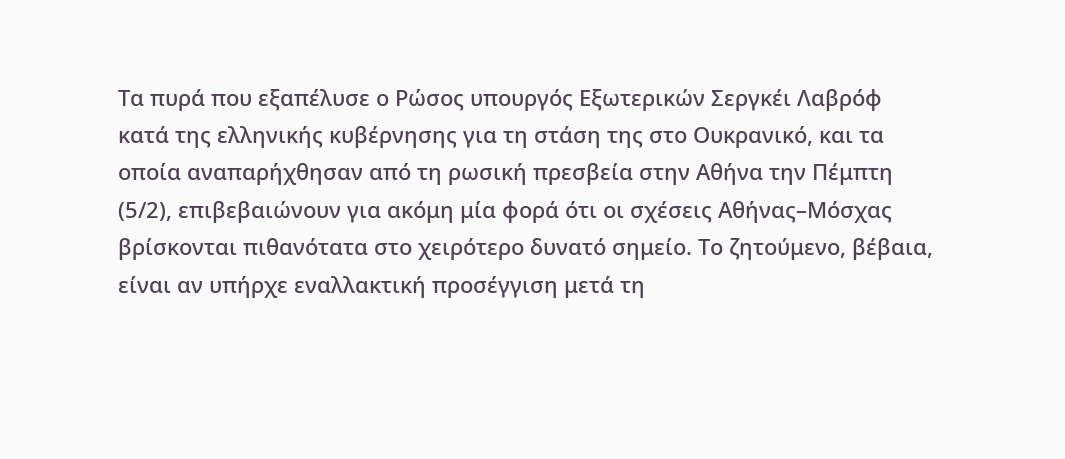Τα πυρά που εξαπέλυσε ο Ρώσος υπουργός Εξωτερικών Σεργκέι Λαβρόφ κατά της ελληνικής κυβέρνησης για τη στάση της στο Ουκρανικό, και τα οποία αναπαρήχθησαν από τη ρωσική πρεσβεία στην Αθήνα την Πέμπτη (5/2), επιβεβαιώνουν για ακόμη μία φορά ότι οι σχέσεις Αθήνας–Μόσχας βρίσκονται πιθανότατα στο χειρότερο δυνατό σημείο. Το ζητούμενο, βέβαια, είναι αν υπήρχε εναλλακτική προσέγγιση μετά τη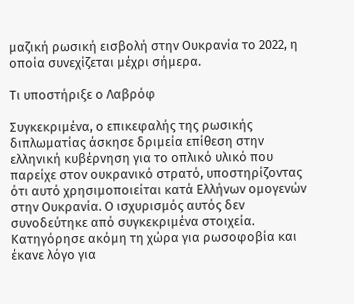μαζική ρωσική εισβολή στην Ουκρανία το 2022, η οποία συνεχίζεται μέχρι σήμερα.

Τι υποστήριξε ο Λαβρόφ

Συγκεκριμένα, ο επικεφαλής της ρωσικής διπλωματίας άσκησε δριμεία επίθεση στην ελληνική κυβέρνηση για το οπλικό υλικό που παρείχε στον ουκρανικό στρατό, υποστηρίζοντας ότι αυτό χρησιμοποιείται κατά Ελλήνων ομογενών στην Ουκρανία. Ο ισχυρισμός αυτός δεν συνοδεύτηκε από συγκεκριμένα στοιχεία. Κατηγόρησε ακόμη τη χώρα για ρωσοφοβία και έκανε λόγο για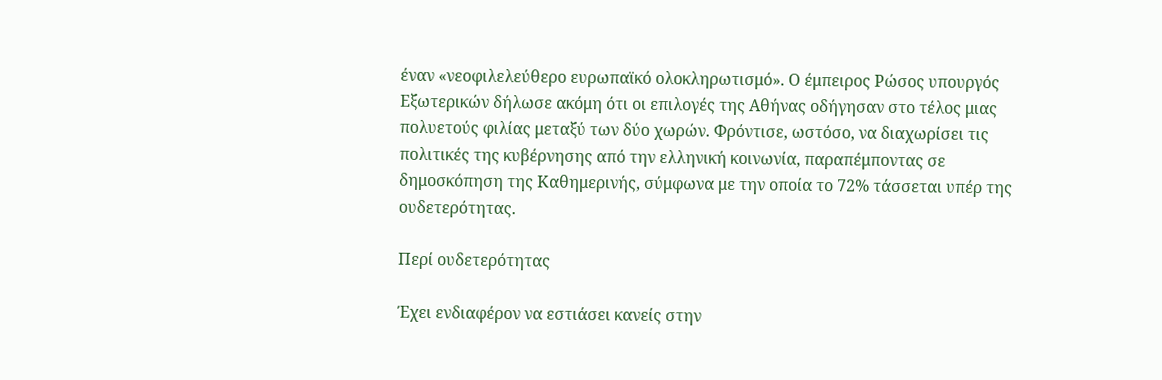έναν «νεοφιλελεύθερο ευρωπαϊκό ολοκληρωτισμό». Ο έμπειρος Ρώσος υπουργός Εξωτερικών δήλωσε ακόμη ότι οι επιλογές της Αθήνας οδήγησαν στο τέλος μιας πολυετούς φιλίας μεταξύ των δύο χωρών. Φρόντισε, ωστόσο, να διαχωρίσει τις πολιτικές της κυβέρνησης από την ελληνική κοινωνία, παραπέμποντας σε δημοσκόπηση της Καθημερινής, σύμφωνα με την οποία το 72% τάσσεται υπέρ της ουδετερότητας.

Περί ουδετερότητας

Έχει ενδιαφέρον να εστιάσει κανείς στην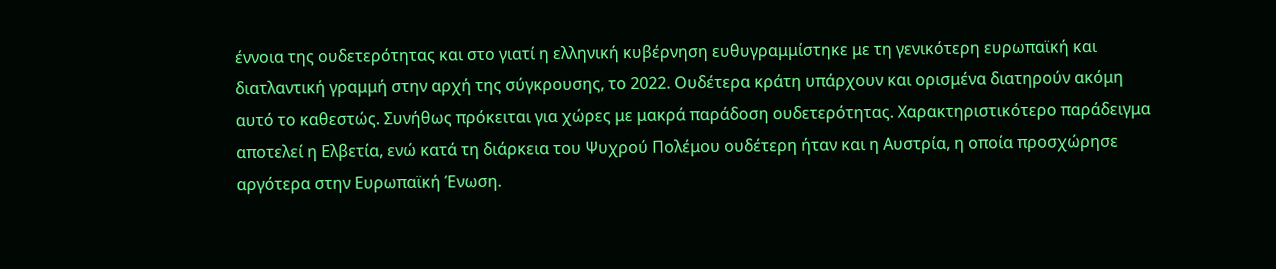έννοια της ουδετερότητας και στο γιατί η ελληνική κυβέρνηση ευθυγραμμίστηκε με τη γενικότερη ευρωπαϊκή και διατλαντική γραμμή στην αρχή της σύγκρουσης, το 2022. Ουδέτερα κράτη υπάρχουν και ορισμένα διατηρούν ακόμη αυτό το καθεστώς. Συνήθως πρόκειται για χώρες με μακρά παράδοση ουδετερότητας. Χαρακτηριστικότερο παράδειγμα αποτελεί η Ελβετία, ενώ κατά τη διάρκεια του Ψυχρού Πολέμου ουδέτερη ήταν και η Αυστρία, η οποία προσχώρησε αργότερα στην Ευρωπαϊκή Ένωση.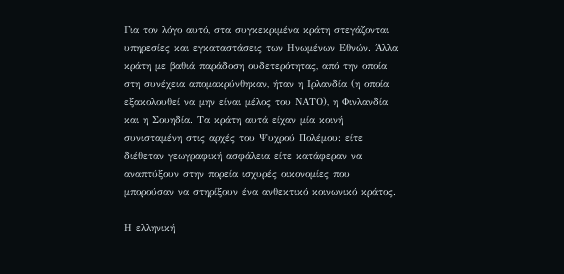Για τον λόγο αυτό, στα συγκεκριμένα κράτη στεγάζονται υπηρεσίες και εγκαταστάσεις των Ηνωμένων Εθνών. Άλλα κράτη με βαθιά παράδοση ουδετερότητας, από την οποία στη συνέχεια απομακρύνθηκαν, ήταν η Ιρλανδία (η οποία εξακολουθεί να μην είναι μέλος του ΝΑΤΟ), η Φινλανδία και η Σουηδία. Τα κράτη αυτά είχαν μία κοινή συνισταμένη στις αρχές του Ψυχρού Πολέμου: είτε διέθεταν γεωγραφική ασφάλεια είτε κατάφεραν να αναπτύξουν στην πορεία ισχυρές οικονομίες που μπορούσαν να στηρίξουν ένα ανθεκτικό κοινωνικό κράτος.

Η ελληνική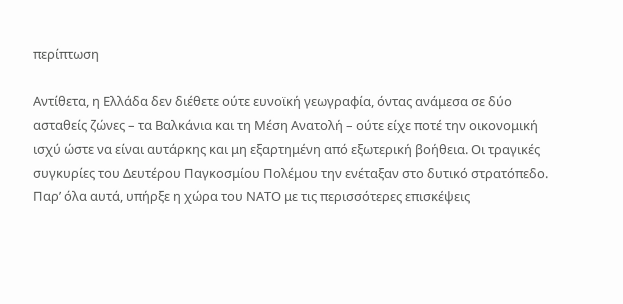περίπτωση

Αντίθετα, η Ελλάδα δεν διέθετε ούτε ευνοϊκή γεωγραφία, όντας ανάμεσα σε δύο ασταθείς ζώνες – τα Βαλκάνια και τη Μέση Ανατολή – ούτε είχε ποτέ την οικονομική ισχύ ώστε να είναι αυτάρκης και μη εξαρτημένη από εξωτερική βοήθεια. Οι τραγικές συγκυρίες του Δευτέρου Παγκοσμίου Πολέμου την ενέταξαν στο δυτικό στρατόπεδο. Παρ’ όλα αυτά, υπήρξε η χώρα του ΝΑΤΟ με τις περισσότερες επισκέψεις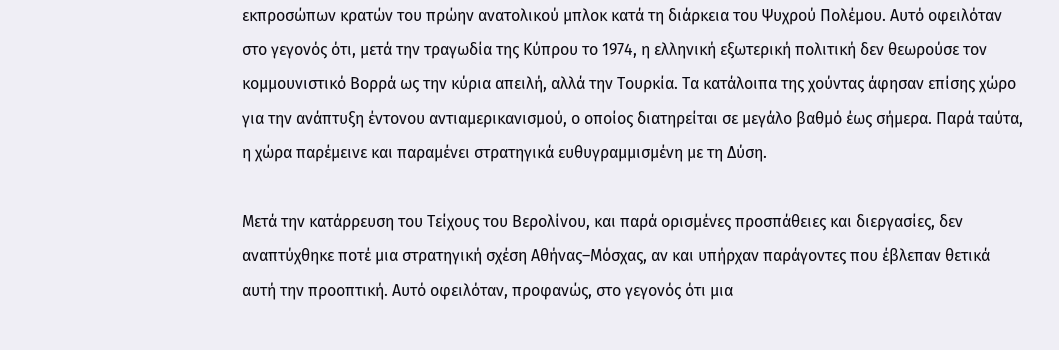εκπροσώπων κρατών του πρώην ανατολικού μπλοκ κατά τη διάρκεια του Ψυχρού Πολέμου. Αυτό οφειλόταν στο γεγονός ότι, μετά την τραγωδία της Κύπρου το 1974, η ελληνική εξωτερική πολιτική δεν θεωρούσε τον κομμουνιστικό Βορρά ως την κύρια απειλή, αλλά την Τουρκία. Τα κατάλοιπα της χούντας άφησαν επίσης χώρο για την ανάπτυξη έντονου αντιαμερικανισμού, ο οποίος διατηρείται σε μεγάλο βαθμό έως σήμερα. Παρά ταύτα, η χώρα παρέμεινε και παραμένει στρατηγικά ευθυγραμμισμένη με τη Δύση.

Μετά την κατάρρευση του Τείχους του Βερολίνου, και παρά ορισμένες προσπάθειες και διεργασίες, δεν αναπτύχθηκε ποτέ μια στρατηγική σχέση Αθήνας–Μόσχας, αν και υπήρχαν παράγοντες που έβλεπαν θετικά αυτή την προοπτική. Αυτό οφειλόταν, προφανώς, στο γεγονός ότι μια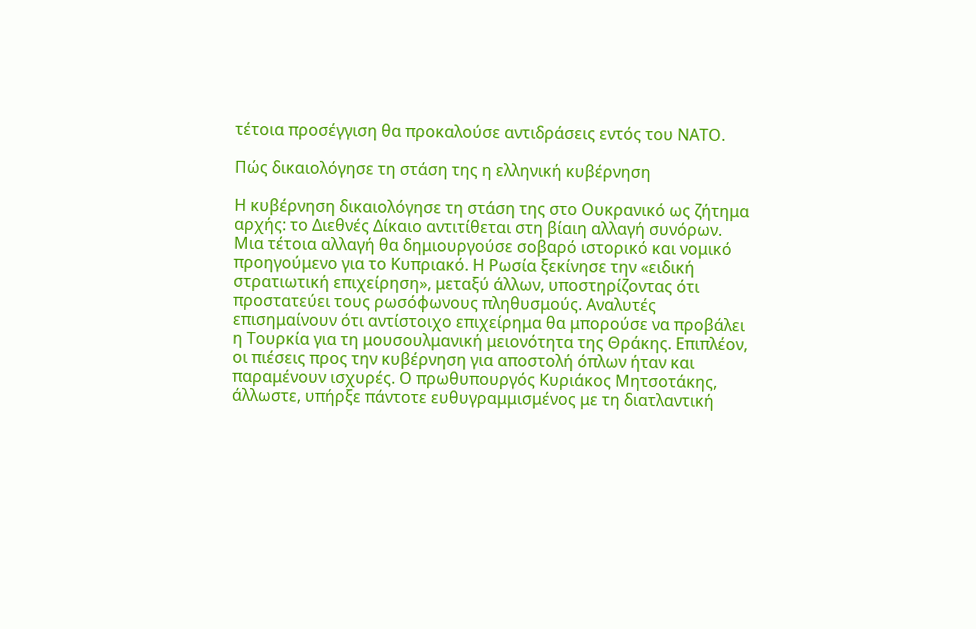τέτοια προσέγγιση θα προκαλούσε αντιδράσεις εντός του ΝΑΤΟ.

Πώς δικαιολόγησε τη στάση της η ελληνική κυβέρνηση

Η κυβέρνηση δικαιολόγησε τη στάση της στο Ουκρανικό ως ζήτημα αρχής: το Διεθνές Δίκαιο αντιτίθεται στη βίαιη αλλαγή συνόρων. Μια τέτοια αλλαγή θα δημιουργούσε σοβαρό ιστορικό και νομικό προηγούμενο για το Κυπριακό. Η Ρωσία ξεκίνησε την «ειδική στρατιωτική επιχείρηση», μεταξύ άλλων, υποστηρίζοντας ότι προστατεύει τους ρωσόφωνους πληθυσμούς. Αναλυτές επισημαίνουν ότι αντίστοιχο επιχείρημα θα μπορούσε να προβάλει η Τουρκία για τη μουσουλμανική μειονότητα της Θράκης. Επιπλέον, οι πιέσεις προς την κυβέρνηση για αποστολή όπλων ήταν και παραμένουν ισχυρές. Ο πρωθυπουργός Κυριάκος Μητσοτάκης, άλλωστε, υπήρξε πάντοτε ευθυγραμμισμένος με τη διατλαντική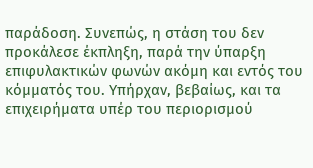παράδοση. Συνεπώς, η στάση του δεν προκάλεσε έκπληξη, παρά την ύπαρξη επιφυλακτικών φωνών ακόμη και εντός του κόμματός του. Υπήρχαν, βεβαίως, και τα επιχειρήματα υπέρ του περιορισμού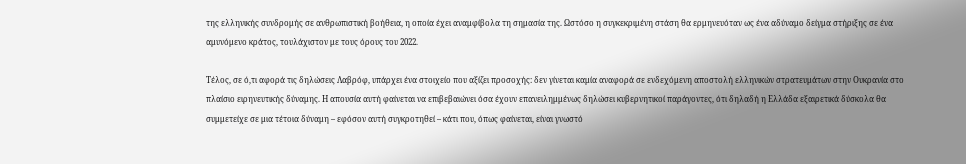της ελληνικής συνδρομής σε ανθρωπιστική βοήθεια, η οποία έχει αναμφίβολα τη σημασία της. Ωστόσο η συγκεκριμένη στάση θα ερμηνευόταν ως ένα αδύναμο δείγμα στήριξης σε ένα αμυνόμενο κράτος, τουλάχιστον με τους όρους του 2022.

Τέλος, σε ό,τι αφορά τις δηλώσεις Λαβρόφ, υπάρχει ένα στοιχείο που αξίζει προσοχής: δεν γίνεται καμία αναφορά σε ενδεχόμενη αποστολή ελληνικών στρατευμάτων στην Ουκρανία στο πλαίσιο ειρηνευτικής δύναμης. Η απουσία αυτή φαίνεται να επιβεβαιώνει όσα έχουν επανειλημμένως δηλώσει κυβερνητικοί παράγοντες, ότι δηλαδή η Ελλάδα εξαιρετικά δύσκολα θα συμμετείχε σε μια τέτοια δύναμη – εφόσον αυτή συγκροτηθεί – κάτι που, όπως φαίνεται, είναι γνωστό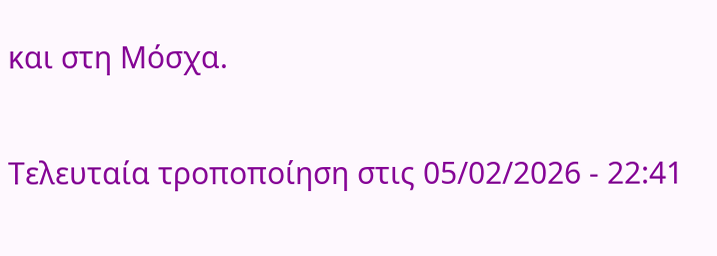και στη Μόσχα.

Τελευταία τροποποίηση στις 05/02/2026 - 22:41